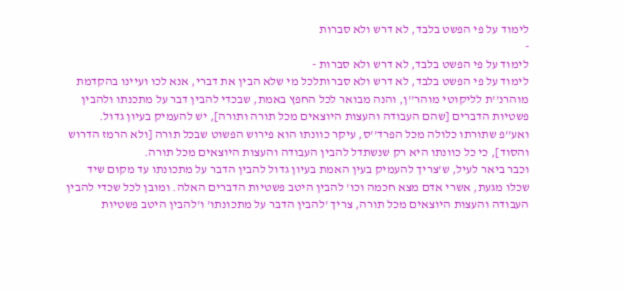לימוד על פי הפשט בלבד, לא דרש ולא סברות
-
לימוד על פי הפשט בלבד, לא דרש ולא סברות -
לימוד על פי הפשט בלבד, לא דרש ולא סברותלכל מי שלא הבין את דברי, אנא לכו ועיינו בהקדמת מוהרנ''ת לליקוטי מוהר''ן, והנה מבואר לכל החפץ באמת, שבכדי להבין דבר על מתכנתו ולהבין פשטיות הדברים [שהם העבודה והעצות היוצאים מכל תורה ותורה], יש להעמיק בעיון גדול.
ואע''פ שתורתו כלולה מכל הפרד''ס, עיקר כוונתו הוא פירוש הפשוט שבכל תורה [ולא הרמז הדרוש והסוד], כי כל כוונתו היא רק שנשתדל להבין העבודה והעצות היוצאים מכל תורה.
וכבר ביאר לעיל, ש'צריך להעמיק בעין האמת בעיון גדול להבין הדבר על מתכונתו עד מקום שיד שכלו מגעת, אשרי אדם מצא חכמה וכו' להבין היטב פשטיות הדברים האלה. ומובן לכל שכדי להבין העבודה והעצות היוצאים מכל תורה, צריך 'להבין הדבר על מתכונתו' ו'להבין היטב פשטיות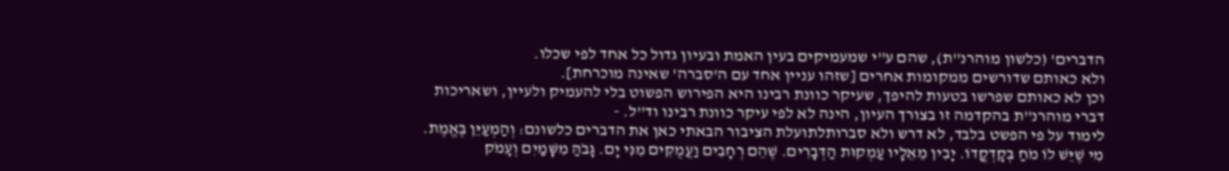הדברים' (כלשון מוהרנ''ת), שהם ע''י שמעמיקים בעין האמת ובעיון גדול כל אחד לפי שכלו.
ולא כאותם שדורשים ממקומות אחרים [שזהו עניין אחד עם ה'סברה' שאינה מוכרחת].
וכן לא כאותם שפרשו בטעות להיפך, שעיקר כוונת רבינו היא הפירוש הפשוט בלי להעמיק ולעיין, ושאריכות דברי מוהרנ''ת בהקדמה זו בצורך העיון, הינה לא לפי עיקר כוונת רבינו וד''ל. -
לימוד על פי הפשט בלבד, לא דרש ולא סברותלתועלת הציבור הבאתי כאן את הדברים כלשונם: וְהַמְעַיֵּן בֶּאֱמֶת. מִי שֶׁיֵּשׁ לוֹ מֹחַ בְּקָדְקֳדוֹ. יָבִין מֵאֵלָיו עַמְקוּת הַדְּבָרִים. שֶׁהֵם רְחָבִים וַעֲמֻקִּים מִנִּי יָם. גָּבֹהַּ מִשָּׁמַיִם וְעָמֹק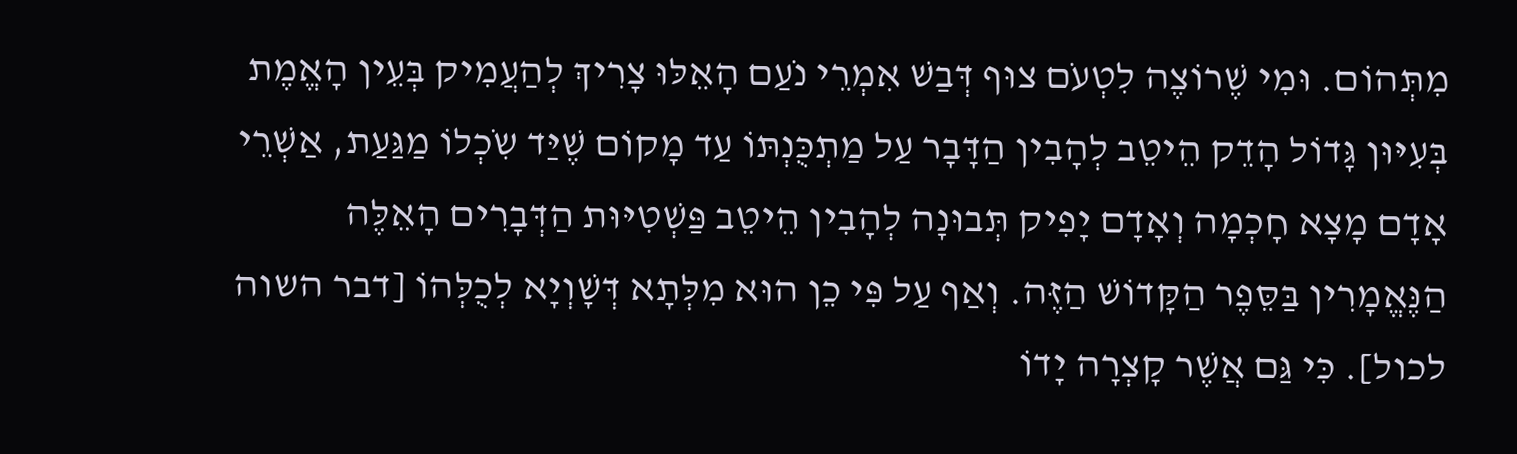מִתְּהוֹם. וּמִי שֶׁרוֹצֶה לִטְעֹם צוּף דְּבַשׁ אִמְרֵי נֹעַם הָאֵלּוּ צָרִיךְ לְהַעֲמִיק בְּעֵין הָאֱמֶת בְּעִיּוּן גָּדוֹל הָדֵק הֵיטֵב לְהָבִין הַדָּבָר עַל מַתְכֻּנְתּוֹ עַד מָקוֹם שֶׁיַּד שִֹכְלוֹ מַגַּעַת, אַשְׁרֵי אָדָם מָצָא חָכְמָה וְאָדָם יָפִיק תְּבוּנָה לְהָבִין הֵיטֵב פַּשְׁטִיּוּת הַדְּבָרִים הָאֵלֶּה הַנֶּאֱמָרִין בַּסֵּפֶר הַקָּדוֹשׁ הַזֶּה. וְאַף עַל פִּי כֵן הוּא מִלְּתָא דְּשָׁוְיָא לְכֻלְּהוֹ [דבר השוה לכול]. כִּי גַּם אֲשֶׁר קָצְרָה יָדוֹ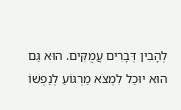לְהָבִין דְּבָרִים עֲמֻקִּים. הוּא גַּם הוּא יוּכַל לִמְצֹא מַרְגּוֹעַ לְנַפְשׁוֹ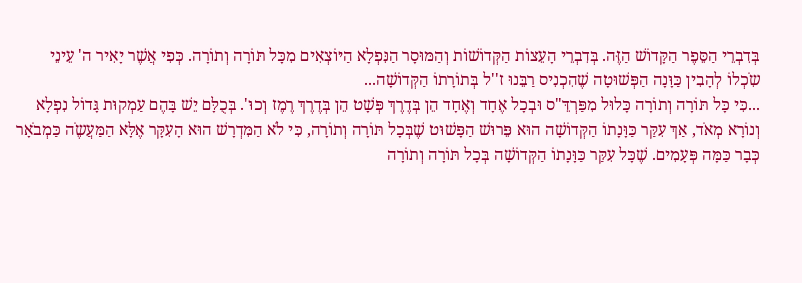בְּדִבְרֵי הַסֵּפֶר הַקָּדוֹשׁ הַזֶּה. בְּדִבְרֵי הָעֵצוֹת הַקְּדוֹשׁוֹת וְהַמּוּסָר הַנִּפְלָא הַיּוֹצְאִים מִכָּל תּוֹרָה וְתוֹרָה. כְּפִי אֲשֶׁר יָאִיר ה' עֵינֵי שִֹכְלוֹ לְהָבִין כַּוָּנָה הַפְּשׁוּטָה שֶׁהִכְנִיס רַבֵּנוּ ז''ל בְּתוֹרָתוֹ הַקְּדוֹשָׁה...
...כִּי כָּל תּוֹרָה וְתוֹרָה כָּלוּל מִפַּרְדֵּ"ס וּבְכָל אֶחָד וְאֶחָד הֵן בְּדֶרֶךְ פְּשָׁט הֵן בְּדֶרֶךְ רֶמֶז וְכוּ'. בְּכֻלָּם יֵשׁ בָּהֶם עַמְקוּת גָּדוֹל נִפְלָא וְנוֹרָא מְאֹד, אַךְ עִקַּר כַּוָּנָתוֹ הַקְּדוֹשָׁה הוּא פֵּרוּשׁ הַפָּשׁוּט שֶׁבְּכָל תּוֹרָה וְתוֹרָה, כִּי לֹא הַמִּדְרָשׁ הוּא הָעִקָּר אֶלָּא הַמַּעֲשֶֹה כַּמְבֹאָר כְּבָר כַּמָּה פְּעָמִים. שֶׁכָּל עִקַּר כַּוָּנָתוֹ הַקְּדוֹשָׁה בְּכָל תּוֹרָה וְתוֹרָה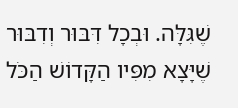שֶׁגִּלָּה. וּבְכָל דִּבּוּר וְדִבּוּר שֶׁיָּצָא מִפִּיו הַקָּדוֹשׁ הַכֹּל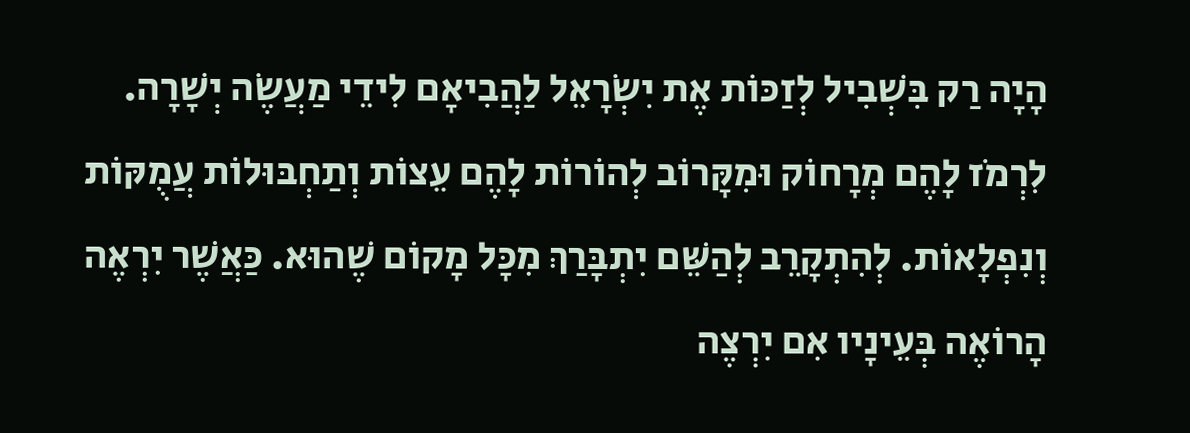הָיָה רַק בִּשְׁבִיל לְזַכּוֹת אֶת יִשְֹרָאֵל לַהֲבִיאָם לִידֵי מַעֲשֶֹה יְשָׁרָה. לִרְמֹז לָהֶם מְרָחוֹק וּמִקָּרוֹב לְהוֹרוֹת לָהֶם עֵצוֹת וְתַחְבּוּלוֹת עֲמֻקּוֹת וְנִפְלָאוֹת. לְהִתְקָרֵב לְהַשֵּׁם יִתְבָּרַךְ מִכָּל מָקוֹם שֶׁהוּא. כַּאֲשֶׁר יִרְאֶה הָרוֹאֶה בְּעֵינָיו אִם יִרְצֶה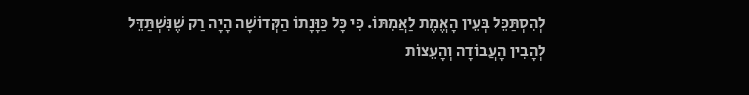לְהִסְתַּכֵּל בְּעֵין הָאֱמֶת לַאֲמִתּוֹ. כִּי כָּל כַּוָּנָתוֹ הַקְּדוֹשָׁה הָיָה רַק שֶׁנִּשְׁתַּדֵּל לְהָבִין הָעֲבוֹדָה וְהָעֵצוֹת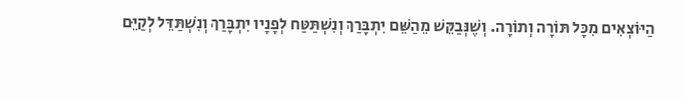הַיּוֹצְאִים מִכָּל תּוֹרָה וְתוֹרָה. וְשֶׁנְּבַקֵּשׁ מֵהַשֵּׁם יִתְבָּרַךְ וְנִשְׁתַּטַּח לְפָנָיו יִתְבָּרַךְ וְנִשְׁתַּדֵּל לְקַיֵּם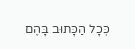כְּכָל הַכָּתוּב בָּהֶם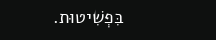בִּפְשִׁיטוּת.